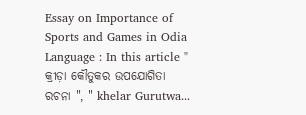Essay on Importance of Sports and Games in Odia Language : In this article " କ୍ରୀଡ଼ା କୌତୁକର ଉପଯୋଗିତା ରଚନା ", " khelar Gurutwa...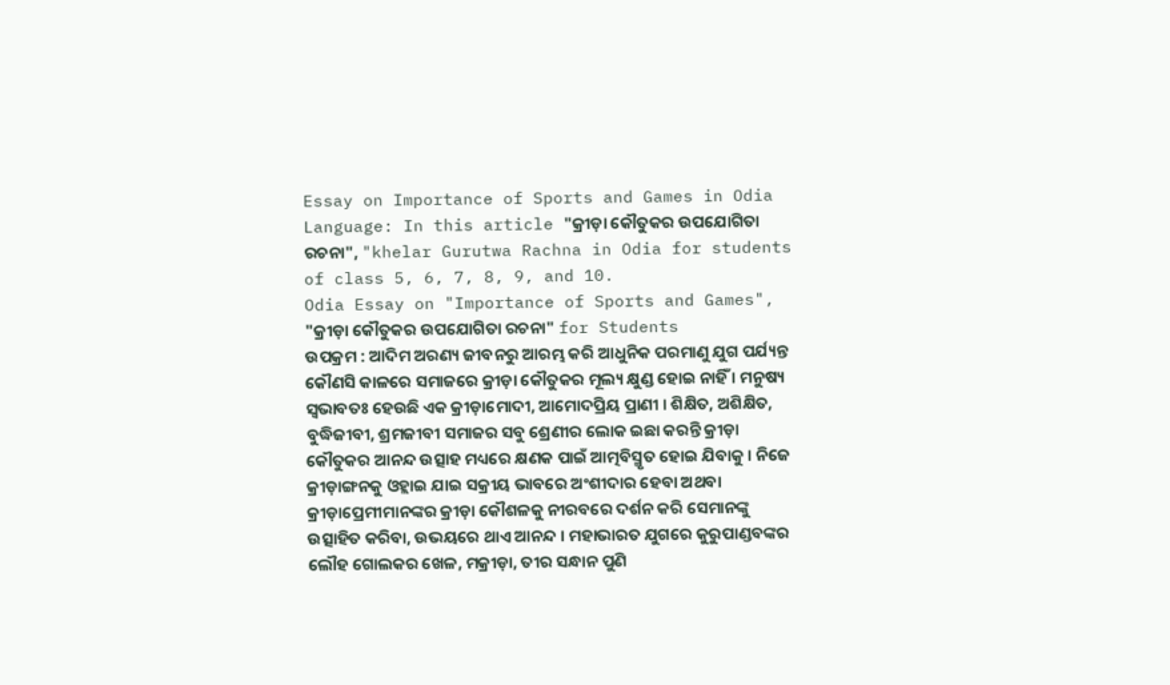Essay on Importance of Sports and Games in Odia Language: In this article "କ୍ରୀଡ଼ା କୌତୁକର ଉପଯୋଗିତା ରଚନା", "khelar Gurutwa Rachna in Odia for students of class 5, 6, 7, 8, 9, and 10.
Odia Essay on "Importance of Sports and Games", "କ୍ରୀଡ଼ା କୌତୁକର ଉପଯୋଗିତା ରଚନା" for Students
ଉପକ୍ରମ : ଆଦିମ ଅରଣ୍ୟ ଜୀବନରୁ ଆରମ୍ଭ କରି ଆଧୁନିକ ପରମାଣୁ ଯୁଗ ପର୍ଯ୍ୟନ୍ତ କୌଣସି କାଳରେ ସମାଜରେ କ୍ରୀଡ଼ା କୌତୁକର ମୂଲ୍ୟ କ୍ଷୁଣ୍ଡ ହୋଇ ନାହିଁ । ମନୁଷ୍ୟ ସ୍ୱଭାବତଃ ହେଉଛି ଏକ କ୍ରୀଡ଼ାମୋଦୀ, ଆମୋଦପ୍ରିୟ ପ୍ରାଣୀ । ଶିକ୍ଷିତ, ଅଶିକ୍ଷିତ, ବୁଦ୍ଧିଜୀବୀ, ଶ୍ରମଜୀବୀ ସମାଜର ସବୁ ଶ୍ରେଣୀର ଲୋକ ଇଛା କରନ୍ତି କ୍ରୀଡ଼ା କୌତୁକର ଆନନ୍ଦ ଉତ୍ସାହ ମଧ୍ୟରେ କ୍ଷଣକ ପାଇଁ ଆତ୍ମବିସ୍ମୃତ ହୋଇ ଯିବାକୁ । ନିଜେ କ୍ରୀଡ଼ାଙ୍ଗନକୁ ଓହ୍ଲାଇ ଯାଇ ସକ୍ରୀୟ ଭାବରେ ଅଂଶୀଦାର ହେବା ଅଥବା କ୍ରୀଡ଼ାପ୍ରେମୀମାନଙ୍କର କ୍ରୀଡ଼ା କୌଶଳକୁ ନୀରବରେ ଦର୍ଶନ କରି ସେମାନଙ୍କୁ ଉତ୍ସାହିତ କରିବା, ଉଭୟରେ ଥାଏ ଆନନ୍ଦ । ମହାଭାରତ ଯୁଗରେ କୁରୁପାଣ୍ଡବଙ୍କର ଲୌହ ଗୋଲକର ଖେଳ, ମକ୍ରୀଡ଼ା, ତୀର ସନ୍ଧାନ ପୁଣି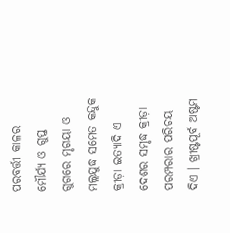ପରବର୍ତ୍ତୀ କାଳର ମୌର୍ଯ୍ୟ ଓ ଗୁପ୍ତ ଗୁଗରେ ମୃଗୟା ଓ ମଲ୍ଲଯୁଦ୍ଧ ସମେତ କନ୍ଦୁକ କ୍ରୀଡ଼ା ଇତ୍ୟାଦି ଏ ଦେଶର ସମୃଦ୍ଧ କ୍ରୀଡ଼ା ପରମ୍ପରାର ପରିଚୟ ଦିଏ । ଖ୍ରୀଷ୍ଟପୂର୍ବ ଅଷ୍ଟମ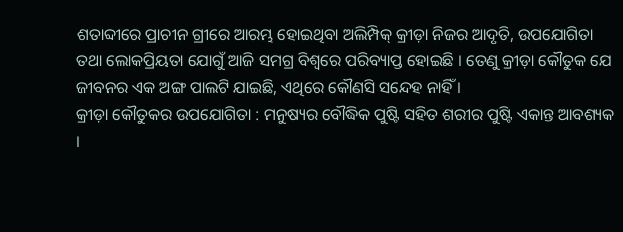ଶତାବ୍ଦୀରେ ପ୍ରାଚୀନ ଗ୍ରୀରେ ଆରମ୍ଭ ହୋଇଥିବା ଅଲିମ୍ପିକ୍ କ୍ରୀଡ଼ା ନିଜର ଆଦୃତି, ଉପଯୋଗିତା ତଥା ଲୋକପ୍ରିୟତା ଯୋଗୁଁ ଆଜି ସମଗ୍ର ବିଶ୍ଵରେ ପରିବ୍ୟାପ୍ତ ହୋଇଛି । ତେଣୁ କ୍ରୀଡ଼ା କୌତୁକ ଯେ ଜୀବନର ଏକ ଅଙ୍ଗ ପାଲଟି ଯାଇଛି, ଏଥିରେ କୌଣସି ସନ୍ଦେହ ନାହିଁ ।
କ୍ରୀଡ଼ା କୌତୁକର ଉପଯୋଗିତା : ମନୁଷ୍ୟର ବୌଦ୍ଧିକ ପୁଷ୍ଟି ସହିତ ଶରୀର ପୁଷ୍ଟି ଏକାନ୍ତ ଆବଶ୍ୟକ ।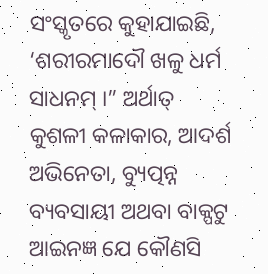ସଂସ୍କୃତରେ କୁହାଯାଇଛି, ‘ଶରୀରମାଦୌ ଖଳୁ ଧର୍ମ ସାଧନମ୍ ।” ଅର୍ଥାତ୍ କୁଶଳୀ କଳାକାର, ଆଦର୍ଶ ଅଭିନେତା, ବ୍ୟୁତ୍ପନ୍ନ ବ୍ୟବସାୟୀ ଅଥବା ବାକ୍ପଟୁ ଆଇନଜ୍ଞ ଯେ କୌଣସି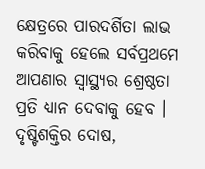କ୍ଷେତ୍ରରେ ପାରଦର୍ଶିତା ଲାଭ କରିବାକୁ ହେଲେ ସର୍ବପ୍ରଥମେ ଆପଣାର ସ୍ଵାସ୍ଥ୍ୟର ଶ୍ରେଷ୍ଠତା ପ୍ରତି ଧ୍ୟାନ ଦେବାକୁ ହେବ । ଦୃଷ୍ଟିଶକ୍ତିର ଦୋଷ,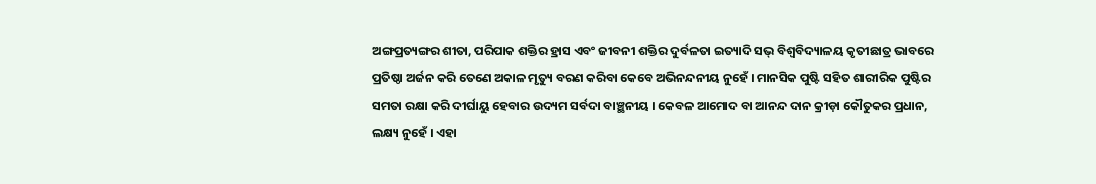ଅଙ୍ଗପ୍ରତ୍ୟଙ୍ଗର ଶୀତା, ପରିପାକ ଶକ୍ତିର ହ୍ରାସ ଏବଂ ଜୀବନୀ ଶକ୍ତିର ଦୁର୍ବଳତା ଇତ୍ୟାଦି ସଭ୍ ବିଶ୍ଵବିଦ୍ୟାଳୟ କୃତୀଛାତ୍ର ଭାବରେ ପ୍ରତିଷ୍ଠା ଅର୍ଜନ କରି ତେଣେ ଅକାଳ ମୃତ୍ୟୁ ବରଣ କରିବା କେବେ ଅଭିନନ୍ଦନୀୟ ନୁହେଁ । ମାନସିକ ପୁଷ୍ଟି ସହିତ ଶାରୀରିକ ପୁଷ୍ଟିର ସମତା ରକ୍ଷା କରି ଦୀର୍ଘାୟୁ ହେବାର ଉଦ୍ୟମ ସର୍ବଦା ବାଞ୍ଛନୀୟ । କେବଳ ଆମୋଦ ବା ଆନନ୍ଦ ଦାନ କ୍ରୀଡ଼ା କୌତୁକର ପ୍ରଧାନ, ଲକ୍ଷ୍ୟ ନୁହେଁ । ଏହା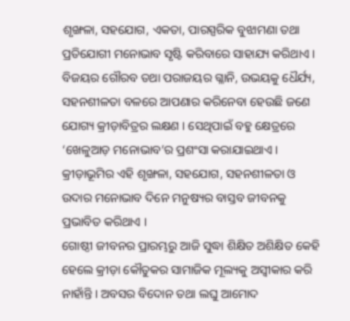ଶୃଙ୍ଖଳା, ସହଯୋଗ, ଏକତା, ପାରସ୍ପରିକ ବୁଝାମଣା ତଥା ପ୍ରତିଯୋଗୀ ମନୋଭାବ ସୃଷ୍ଟି କରିବାରେ ସାହାଯ୍ୟ କରିଥାଏ । ବିଜୟର ଗୌରବ ତଥା ପରାଜୟର ଗ୍ଳାନି, ଉଭୟକୁ ଧୈର୍ଯ୍ୟ, ସହନଶୀଳତା ବଳରେ ଆପଣାର କରିନେବା ହେଉଛି ଜଣେ ଯୋଗ୍ୟ କ୍ରୀଡ଼ାବିତ୍ରର ଲକ୍ଷଣ । ସେଥିପାଇଁ ବହୁ କ୍ଷେତ୍ରରେ ‘ଖେଳୁଆଡ଼ ମନୋଭାବ’ର ପ୍ରଶଂସା କରାଯାଇଥାଏ । କ୍ରୀଡ଼ାଭୂମିର ଏହି ଶୃଙ୍ଖଳା, ସହଯୋଗ, ସହନଶୀଳତା ଓ ଉଦାର ମନୋଭାବ ଦିନେ ମନୁଷ୍ୟର ବାସ୍ତବ ଜୀବନକୁ ପ୍ରଭାବିତ କରିଥାଏ ।
ଗୋଷ୍ଠୀ ଜୀବନର ପ୍ରାରମ୍ଭରୁ ଆଜି ସୁଦ୍ଧା ଶିକ୍ଷିତ ଅଶିକ୍ଷିତ କେହି ହେଲେ କ୍ରୀଡ଼ା କୌତୁକର ସାମାଜିକ ମୂଲ୍ୟକୁ ଅସ୍ବୀକାର କରି ନାହାଁନ୍ତି । ଅବସର ବିଦୋନ ତଥା ଲଘୁ ଆମୋଦ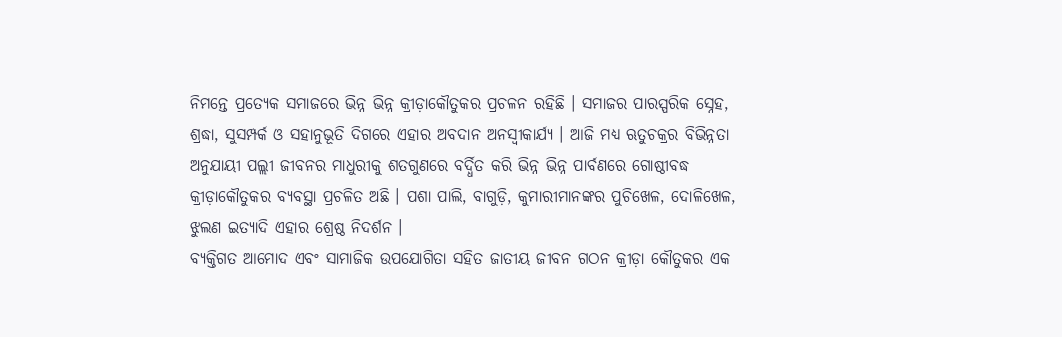ନିମନ୍ତେ ପ୍ରତ୍ୟେକ ସମାଜରେ ଭିନ୍ନ ଭିନ୍ନ କ୍ରୀଡ଼ାକୌତୁକର ପ୍ରଚଳନ ରହିଛି । ସମାଜର ପାରସ୍ପରିକ ସ୍ନେହ, ଶ୍ରଦ୍ଧା, ସୁସମ୍ପର୍କ ଓ ସହାନୁଭୂତି ଦିଗରେ ଏହାର ଅବଦାନ ଅନସ୍ବୀକାର୍ଯ୍ୟ । ଆଜି ମଧ୍ୟ ଋତୁଚକ୍ରର ବିଭିନ୍ନତା ଅନୁଯାୟୀ ପଲ୍ଲୀ ଜୀବନର ମାଧୁରୀକୁ ଶତଗୁଣରେ ବର୍ଦ୍ଧିତ କରି ଭିନ୍ନ ଭିନ୍ନ ପାର୍ବଣରେ ଗୋଷ୍ଠୀବଦ୍ଧ କ୍ରୀଡ଼ାକୌତୁକର ବ୍ୟବସ୍ଥା ପ୍ରଚଳିତ ଅଛି । ପଶା ପାଲି, ବାଗୁଡ଼ି, କୁମାରୀମାନଙ୍କର ପୁଚିଖେଳ, ଦୋଳିଖେଳ, ଝୁଲଣ ଇତ୍ୟାଦି ଏହାର ଶ୍ରେଷ୍ଠ ନିଦର୍ଶନ ।
ବ୍ୟକ୍ତିଗତ ଆମୋଦ ଏବଂ ସାମାଜିକ ଉପଯୋଗିତା ସହିତ ଜାତୀୟ ଜୀବନ ଗଠନ କ୍ରୀଡ଼ା କୌତୁକର ଏକ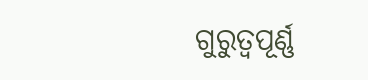ଗୁରୁତ୍ବପୂର୍ଣ୍ଣ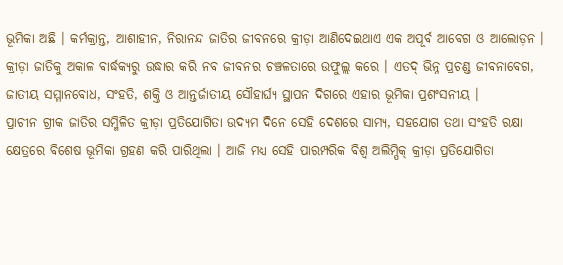ଭୂମିକା ଅଛି । କର୍ମକ୍ରାନ୍ତ, ଆଶାହୀନ, ନିରାନନ୍ଦ ଜାତିର ଜୀବନରେ କ୍ରୀଡ଼ା ଆଣିଦେଇଥାଏ ଏକ ଅପୂର୍ବ ଆବେଗ ଓ ଆଲୋଡ଼ନ । କ୍ରୀଡ଼ା ଜାତିକୁ ଅକାଳ ବାର୍ଦ୍ଧକ୍ୟରୁ ଉଦ୍ଧାର କରି ନବ ଜୀବନର ଚଞ୍ଚଳତାରେ ଉଫୁଲ୍ଲ କରେ । ଏତଦ୍ ଭିନ୍ନ ପ୍ରଚଣ୍ଡ ଜୀବନାବେଗ, ଜାତୀୟ ସମ୍ମାନବୋଧ, ସଂହତି, ଶକ୍ତି ଓ ଆନ୍ତର୍ଜାତୀୟ ସୌହାର୍ଘ୍ୟ ସ୍ଥାପନ ଦିଗରେ ଏହାର ଭୂମିକା ପ୍ରଶଂସନୀୟ ।
ପ୍ରାଚୀନ ଗ୍ରୀକ ଜାତିର ସମ୍ମିଳିତ କ୍ରୀଡ଼ା ପ୍ରତିଯୋଗିତା ଉଦ୍ୟମ ଦିନେ ସେହି ଦେଶରେ ସାମ୍ୟ, ସହଯୋଗ ତଥା ସଂହତି ରକ୍ଷା କ୍ଷେତ୍ରରେ ବିଶେଷ ଭୂମିକା ଗ୍ରହଣ କରି ପାରିଥିଲା । ଆଜି ମଧ୍ୟ ସେହି ପାରମ୍ପରିକ ବିଶ୍ଵ ଅଲିମ୍ପିକ୍ କ୍ରୀଡ଼ା ପ୍ରତିଯୋଗିତା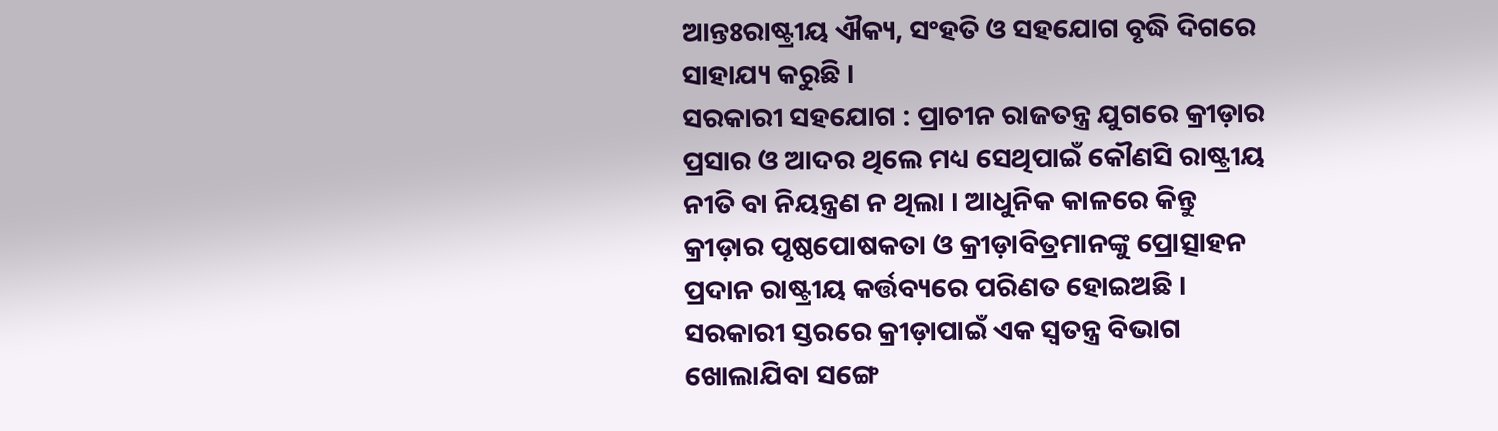ଆନ୍ତଃରାଷ୍ଟ୍ରୀୟ ଐକ୍ୟ, ସଂହତି ଓ ସହଯୋଗ ବୃଦ୍ଧି ଦିଗରେ ସାହାଯ୍ୟ କରୁଛି ।
ସରକାରୀ ସହଯୋଗ : ପ୍ରାଚୀନ ରାଜତନ୍ତ୍ର ଯୁଗରେ କ୍ରୀଡ଼ାର ପ୍ରସାର ଓ ଆଦର ଥିଲେ ମଧ୍ୟ ସେଥିପାଇଁ କୌଣସି ରାଷ୍ଟ୍ରୀୟ ନୀତି ବା ନିୟନ୍ତ୍ରଣ ନ ଥିଲା । ଆଧୁନିକ କାଳରେ କିନ୍ତୁ କ୍ରୀଡ଼ାର ପୃଷ୍ଠପୋଷକତା ଓ କ୍ରୀଡ଼ାବିତ୍ରମାନଙ୍କୁ ପ୍ରୋତ୍ସାହନ ପ୍ରଦାନ ରାଷ୍ଟ୍ରୀୟ କର୍ତ୍ତବ୍ୟରେ ପରିଣତ ହୋଇଅଛି । ସରକାରୀ ସ୍ତରରେ କ୍ରୀଡ଼ାପାଇଁ ଏକ ସ୍ବତନ୍ତ୍ର ବିଭାଗ ଖୋଲାଯିବା ସଙ୍ଗେ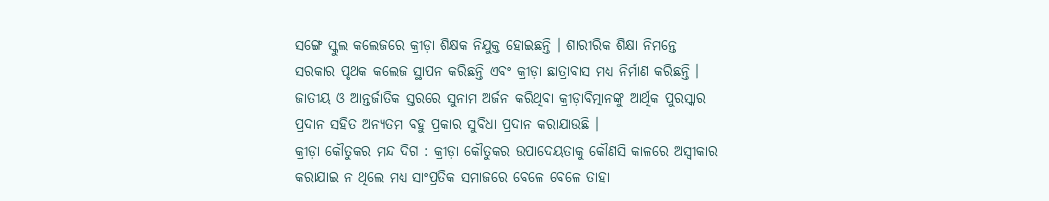ସଙ୍ଗେ ସ୍କୁଲ କଲେଜରେ କ୍ରୀଡ଼ା ଶିକ୍ଷକ ନିଯୁକ୍ତ ହୋଇଛନ୍ତି । ଶାରୀରିକ ଶିକ୍ଷା ନିମନ୍ତେ ସରକାର ପୃଥକ କଲେଜ ସ୍ଥାପନ କରିଛନ୍ତି ଏବଂ କ୍ରୀଡ଼ା ଛାତ୍ରାବାସ ମଧ୍ୟ ନିର୍ମାଣ କରିଛନ୍ତି । ଜାତୀୟ ଓ ଆନ୍ତର୍ଜାତିକ ସ୍ତରରେ ସୁନାମ ଅର୍ଜନ କରିଥିବା କ୍ରୀଡ଼ାବିତ୍ମାନଙ୍କୁ ଆର୍ଥିକ ପୁରସ୍କାର ପ୍ରଦାନ ସହିତ ଅନ୍ୟତମ ବହୁ ପ୍ରକାର ସୁବିଧା ପ୍ରଦାନ କରାଯାଉଛି ।
କ୍ରୀଡ଼ା କୌତୁକର ମନ୍ଦ ଦିଗ : କ୍ରୀଡ଼ା କୌତୁକର ଉପାଦେୟତାକୁ କୌଣସି କାଳରେ ଅସ୍ବୀକାର କରାଯାଇ ନ ଥିଲେ ମଧ୍ୟ ସାଂପ୍ରତିକ ସମାଜରେ ବେଳେ ବେଳେ ତାହା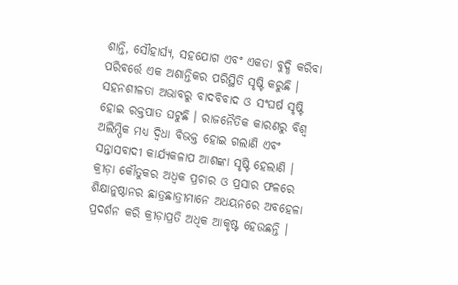ଶାନ୍ତି, ସୌହାର୍ଘ୍ୟ, ସହଯୋଗ ଏବଂ ଏକତା ବୁଦ୍ଧି କରିବା ପରିବର୍ତ୍ତେ ଏକ ଅଶାନ୍ତିକର ପରିସ୍ଥିତି ସୃଷ୍ଟି କରୁଛି । ସହନଶୀଳତା ଅଭାବରୁ ବାଦବିବାଦ ଓ ସଂଘର୍ଷ ସୃଷ୍ଟି ହୋଇ ରକ୍ତପାତ ଘଟୁଛି । ରାଜନୈତିକ କାରଣରୁ ବିଶ୍ବ ଅଲିମ୍ପିକ ମଧ୍ୟ ଦ୍ବିଧା ବିଭକ୍ତ ହୋଇ ଗଲାଣି ଏବଂ ସନ୍ତାସବାଦୀ କାର୍ଯ୍ୟକଳାପ ଆଶଙ୍କା ସୃଷ୍ଟି ହେଲାଣି । କ୍ରୀଡ଼ା କୌତୁକର ଅଧ୍ବକ ପ୍ରଚାର ଓ ପ୍ରସାର ଫଳରେ ଶିକ୍ଷାନୁଷ୍ଠାନର ଛାତ୍ରଛାତ୍ରୀମାନେ ଅଧୟନରେ ଅବହେଳା ପ୍ରଦର୍ଶନ କରି କ୍ରୀଡ଼ାପ୍ରତି ଅଧିକ ଆକୃଷ୍ଟ ହେଉଛନ୍ତି ।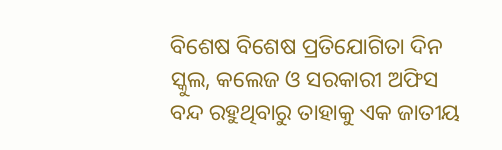ବିଶେଷ ବିଶେଷ ପ୍ରତିଯୋଗିତା ଦିନ ସ୍କୁଲ, କଲେଜ ଓ ସରକାରୀ ଅଫିସ ବନ୍ଦ ରହୁଥିବାରୁ ତାହାକୁ ଏକ ଜାତୀୟ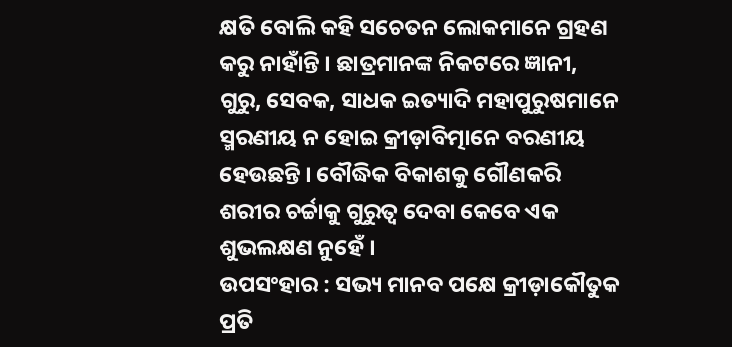କ୍ଷତି ବୋଲି କହି ସଚେତନ ଲୋକମାନେ ଗ୍ରହଣ କରୁ ନାହାଁନ୍ତି । ଛାତ୍ରମାନଙ୍କ ନିକଟରେ ଜ୍ଞାନୀ, ଗୁରୁ, ସେବକ, ସାଧକ ଇତ୍ୟାଦି ମହାପୁରୁଷମାନେ ସ୍ମରଣୀୟ ନ ହୋଇ କ୍ରୀଡ଼ାବିତ୍ମାନେ ବରଣୀୟ ହେଉଛନ୍ତି । ବୌଦ୍ଧିକ ବିକାଶକୁ ଗୌଣକରି ଶରୀର ଚର୍ଚ୍ଚାକୁ ଗୁରୁତ୍ବ ଦେବା କେବେ ଏକ ଶୁଭଲକ୍ଷଣ ନୁହେଁ ।
ଉପସଂହାର : ସଭ୍ୟ ମାନବ ପକ୍ଷେ କ୍ରୀଡ଼ାକୌତୁକ ପ୍ରତି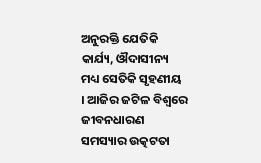ଅନୁରକ୍ତି ଯେତିକି କାର୍ଯ୍ୟ, ଔଦାସୀନ୍ୟ ମଧ୍ୟ ସେତିକି ସୃହଣୀୟ । ଆଜିର ଜଟିଳ ବିଶ୍ଵରେ ଜୀବନଧାରଣ ସମସ୍ୟାର ଉତ୍କଟତା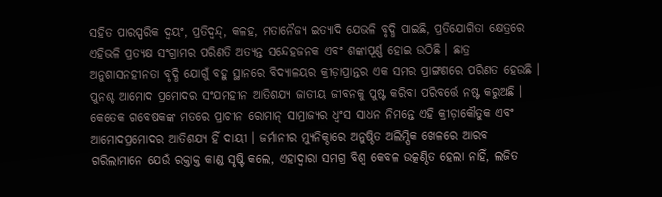ସହିତ ପାରସ୍ପରିକ ଦ୍ବୟଂ, ପ୍ରତିଦ୍ବନ୍ଦ୍, କଳହ, ମତାନୈଜ୍ୟ ଇତ୍ୟାଦି ଯେଭଳି ବୃଦ୍ଧି ପାଇଛି, ପ୍ରତିଯୋଗିତା କ୍ଷେତ୍ରରେ ଏହିଭଳି ପ୍ରତ୍ୟକ୍ଷ ସଂଗ୍ରାମର ପରିଣତି ଅତ୍ୟନ୍ତ ସନ୍ଦେହଜନକ ଏବଂ ଶଙ୍କାପୂର୍ଣ୍ଣ ହୋଇ ଉଠିଛି । ଛାତ୍ର ଅନୁଶାସନହୀନତା ବୃଦ୍ଧି ଯୋଗୁଁ ବହୁ ସ୍ଥାନରେ ବିଦ୍ୟାଳୟର କ୍ରୀଡ଼ାପ୍ରାନ୍ତର ଏକ ସମର ପ୍ରାଙ୍ଗଣରେ ପରିଣତ ହେଉଛି । ପୁନଶ୍ଚ ଆମୋଦ ପ୍ରମୋଦର ସଂଯମହୀନ ଆତିଶଯ୍ୟ ଜାତୀୟ ଜୀବନକୁ ପୁଷ୍ଟ କରିବା ପରିବର୍ତ୍ତେ ନଷ୍ଟ କରୁଅଛି । କେତେକ ଗବେଷକଙ୍କ ମତରେ ପ୍ରାଚୀନ ରୋମାନ୍ ସାମ୍ରାଜ୍ୟର ଧ୍ବଂସ ସାଧନ ନିମନ୍ତେ ଏହି କ୍ରୀଡ଼ାକୌତୁକ ଏବଂ ଆମୋଦପ୍ରମୋଦର ଆତିଶଯ୍ୟ ହିଁ ଦାୟୀ । ଜର୍ମାନୀର ମ୍ୟୁନିକ୍ଠାରେ ଅନୁଷ୍ଠିତ ଅଲିମ୍ପିକ ଖେଳରେ ଆରବ ଗରିଲାମାନେ ଯେଉଁ ରକ୍ତାକ୍ତ କାଣ୍ଡ ସୃଷ୍ଟି କଲେ, ଏହାଦ୍ବାରା ସମଗ୍ର ବିଶ୍ଵ କେବଳ ଉତ୍କଣ୍ଠିତ ହେଲା ନାହିଁ, ଲଜିତ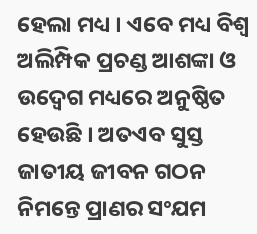ହେଲା ମଧ୍ୟ । ଏବେ ମଧ୍ୟ ବିଶ୍ଵ ଅଲିମ୍ପିକ ପ୍ରଚଣ୍ଡ ଆଶଙ୍କା ଓ ଉଦ୍ବେଗ ମଧ୍ୟରେ ଅନୁଷ୍ଠିତ ହେଉଛି । ଅତଏବ ସୁସ୍ତ ଜାତୀୟ ଜୀବନ ଗଠନ ନିମନ୍ତେ ପ୍ରାଣର ସଂଯମ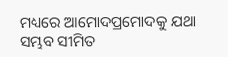ମଧ୍ୟରେ ଆମୋଦପ୍ରମୋଦକୁ ଯଥା ସମ୍ଭବ ସୀମିତ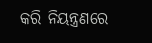କରି ନିୟନ୍ତ୍ରଣରେ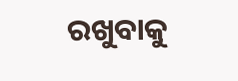ରଖୁବାକୁ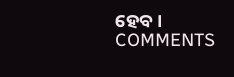ହେବ ।
COMMENTS